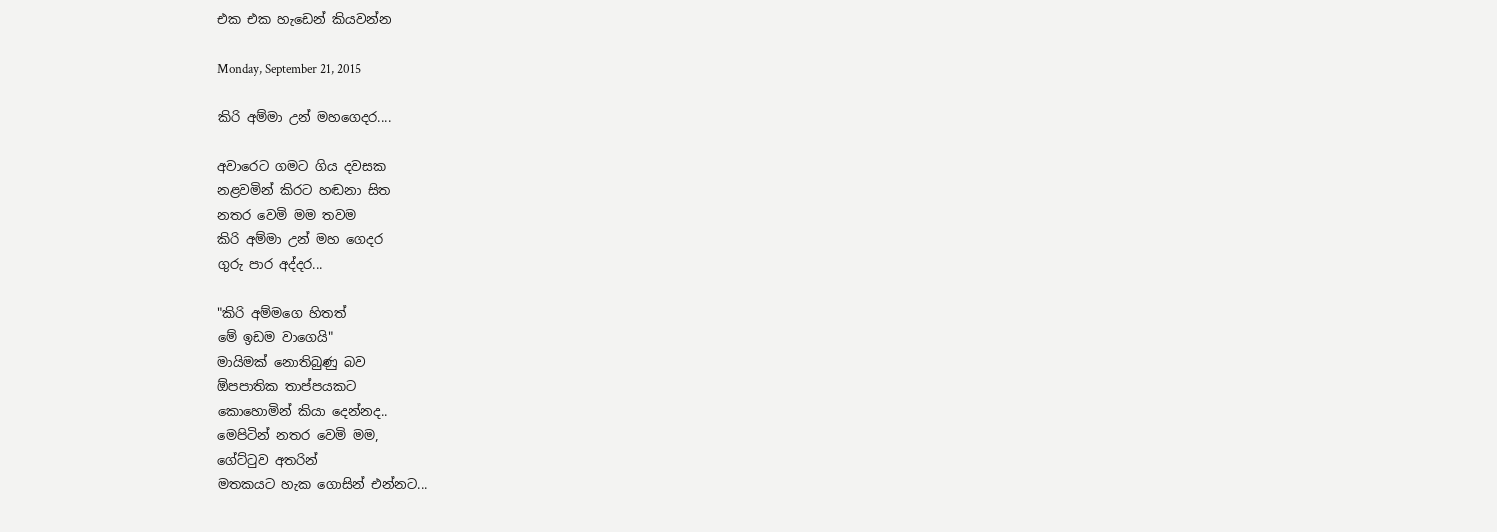එක එක හැඩෙන් කියවන්න

Monday, September 21, 2015

කිරි අම්මා උන් මහගෙදර....

අවාරෙට ගමට ගිය දවසක
නළවමින් කිරට හඬනා සිත
නතර වෙමි මම තවම
කිරි අම්මා උන් මහ ගෙදර
ගුරු පාර අද්දර...

"කිරි අම්මගෙ හිතත්
මේ ඉඩම වාගෙයි"
මායිමක් නොතිබුණු බව
ඕපපාතික තාප්පයකට
කොහොමින් කියා දෙන්නද..
මෙපිටින් නතර වෙමි මම,
ගේට්‍ටුව අතරින්
මතකයට හැක ගොසින් එන්නට...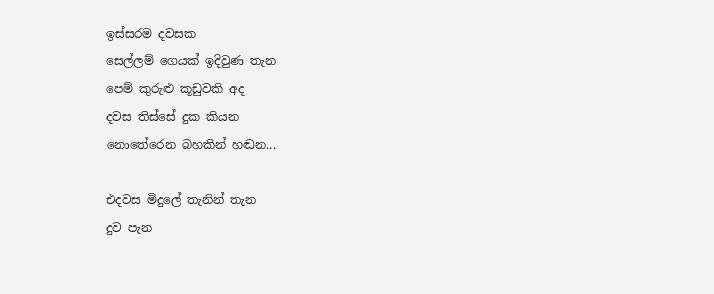ඉස්සරම දවසක
සෙල්ලම් ගෙයක් ඉදිවුණ තැන
පෙම් කුරුළු කූඩුවකි අද
දවස තිස්සේ දුක කියන
නොතේරෙන බහකින් හඬන...

එදවස මිදුලේ තැනින් තැන
දුව පැන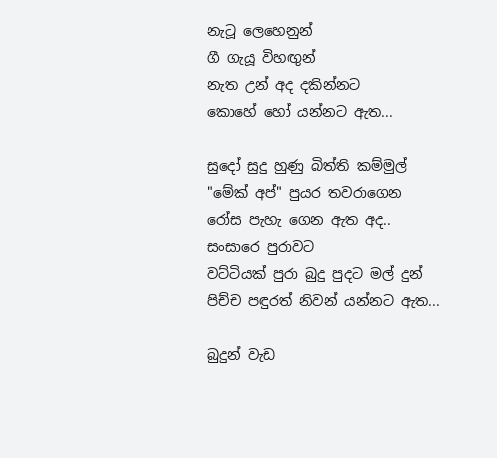නැටූ ලෙහෙනුන්
ගී ගැයූ විහඟුන්
නැත උන් අද දකින්නට
කොහේ හෝ යන්නට ඇත...

සුදෝ සුදු හුණු බිත්ති කම්මුල්
"මේක් අප්" පුයර තවරාගෙන
රෝස පැහැ ගෙන ඇත අද..
සංසාරෙ පුරාවට
වට්ටියක් පුරා බුදු පුදට මල් දුන්
පිච්ච පඳුරත් නිවන් යන්නට ඇත...

බුදුන් වැඩ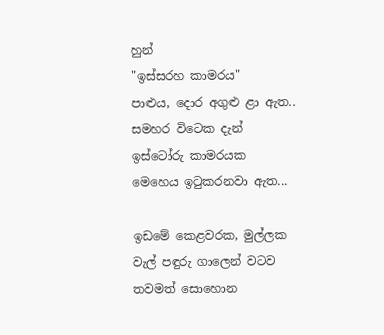හුන්
"ඉස්සරහ කාමරය"
පාළුය, දොර අගුළු ළා ඇත..
සමහර විටෙක දැන්
ඉස්ටෝරු කාමරයක
මෙහෙය ඉටුකරනවා ඇත...

ඉඩමේ කෙළවරක, මුල්ලක
වැල් පඳුරු ගාලෙන් වටව
තවමත් සොහොන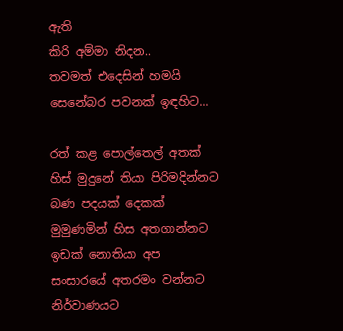ඇති
කිරි අම්මා නිදන..
තවමත් එදෙසින් හමයි
සෙනේබර පවනක් ඉඳහිට...

රත් කළ පොල්තෙල් අතක්
හිස් මුදුනේ තියා පිරිමදින්නට
බණ පදයක් දෙකක්
මුමුණමින් හිස අතගාන්නට
ඉඩක් නොතියා අප
සංසාරයේ අතරමං වන්නට
නිර්වාණයට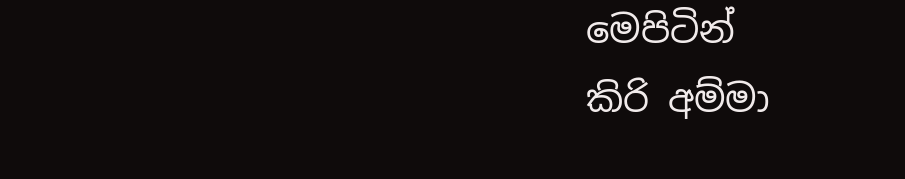මෙපිටින්
කිරි අම්මා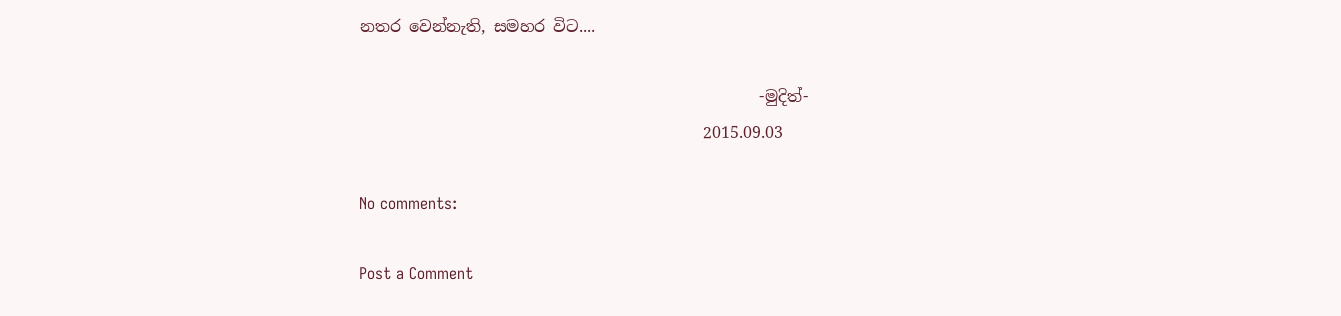නතර වෙන්නැති, සමහර විට....

                                                  -මුදිත්-
                                           2015.09.03

No comments:

Post a Comment